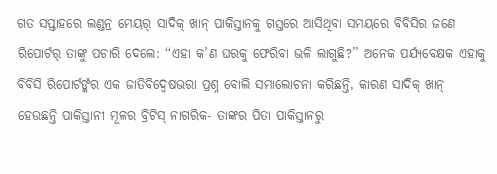ଗତ ସପ୍ତାହରେ ଲଣ୍ଡନ୍ର ମେୟର୍ ସାଦିକ୍ ଖାନ୍ ପାକିସ୍ତାନକୁ ଗସ୍ତରେ ଆସିଥିବା ସମୟରେ ବିବିସିର ଜଣେ ରିପୋର୍ଟର୍ ତାଙ୍କୁ ପଚାରି ଦେଲେ: ‘‘ଏହା କ’ଣ ଘରକୁ ଫେରିବା ଭଳି ଲାଗୁଛି?’’ ଅନେକ ପର୍ଯ୍ୟବେକ୍ଷକ ଏହାକୁ ବିବିସି ରିପୋର୍ଟର୍ଙ୍କର ଏକ ଜାତିବିଦ୍ୱେଷଭରା ପ୍ରଶ୍ନ ବୋଲି ସମାଲୋଚନା କରିଛନ୍ତି, କାରଣ ସାଦିକ୍ ଖାନ୍ ହେଉଛନ୍ତି ପାକିସ୍ତାନୀ ମୂଳର ବ୍ରିଟିସ୍ ନାଗରିକ- ତାଙ୍କର ପିତା ପାକିସ୍ତାନରୁ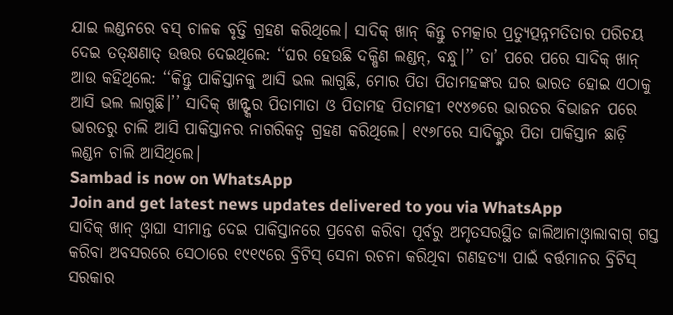ଯାଇ ଲଣ୍ଡନରେ ବସ୍ ଚାଳକ ବୃତ୍ତି ଗ୍ରହଣ କରିଥିଲେ। ସାଦିକ୍ ଖାନ୍ କିନ୍ତୁ ଚମତ୍କାର ପ୍ରତ୍ୟୁତ୍ପନ୍ନମତିତାର ପରିଚୟ ଦେଇ ତତ୍କ୍ଷଣାତ୍ ଉତ୍ତର ଦେଇଥିଲେ: ‘‘ଘର ହେଉଛି ଦକ୍ଷିଣ ଲଣ୍ଡନ୍, ବନ୍ଧୁ।’’ ତା’ ପରେ ପରେ ସାଦିକ୍ ଖାନ୍ ଆଉ କହିଥିଲେ: ‘‘କିନ୍ତୁ ପାକିସ୍ତାନକୁ ଆସି ଭଲ ଲାଗୁଛି, ମୋର ପିତା ପିତାମହଙ୍କର ଘର ଭାରତ ହୋଇ ଏଠାକୁ ଆସି ଭଲ ଲାଗୁଛି।’’ ସାଦିକ୍ ଖାନ୍ଙ୍କର ପିତାମାତା ଓ ପିତାମହ ପିତାମହୀ ୧୯୪୭ରେ ଭାରତର ବିଭାଜନ ପରେ ଭାରତରୁ ଚାଲି ଆସି ପାକିସ୍ତାନର ନାଗରିକତ୍ୱ ଗ୍ରହଣ କରିଥିଲେ। ୧୯୬୮ରେ ସାଦିକ୍ଙ୍କର ପିତା ପାକିସ୍ତାନ ଛାଡ଼ି ଲଣ୍ଡନ ଚାଲି ଆସିଥିଲେ।
Sambad is now on WhatsApp
Join and get latest news updates delivered to you via WhatsApp
ସାଦିକ୍ ଖାନ୍ ଓ୍ଵାଘା ସୀମାନ୍ତ ଦେଇ ପାକିସ୍ତାନରେ ପ୍ରବେଶ କରିବା ପୂର୍ବରୁ ଅମୃତସରସ୍ଥିତ ଜାଲିଆନାଓ୍ଵାଲାବାଗ୍ ଗସ୍ତ କରିବା ଅବସରରେ ସେଠାରେ ୧୯୧୯ରେ ବ୍ରିଟିସ୍ ସେନା ରଚନା କରିଥିବା ଗଣହତ୍ୟା ପାଇଁ ବର୍ତ୍ତମାନର ବ୍ରିଟିସ୍ ସରକାର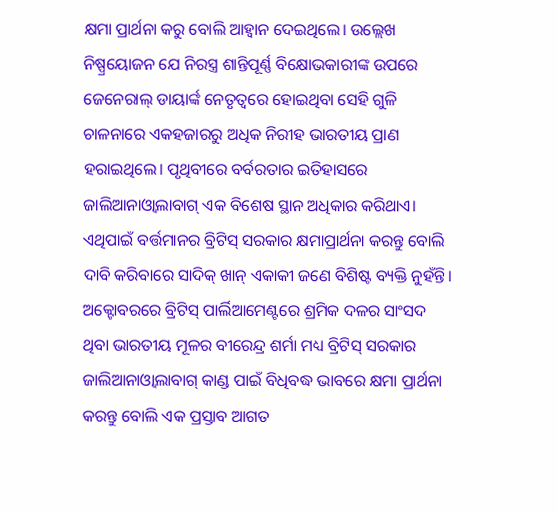କ୍ଷମା ପ୍ରାର୍ଥନା କରୁ ବୋଲି ଆହ୍ଵାନ ଦେଇଥିଲେ। ଉଲ୍ଲେଖ ନିଷ୍ପ୍ରୟୋଜନ ଯେ ନିରସ୍ତ୍ର ଶାନ୍ତିପୂର୍ଣ୍ଣ ବିକ୍ଷୋଭକାରୀଙ୍କ ଉପରେ ଜେନେରାଲ୍ ଡାୟାର୍ଙ୍କ ନେତୃତ୍ୱରେ ହୋଇଥିବା ସେହି ଗୁଳି ଚାଳନାରେ ଏକହଜାରରୁ ଅଧିକ ନିରୀହ ଭାରତୀୟ ପ୍ରାଣ ହରାଇଥିଲେ। ପୃଥିବୀରେ ବର୍ବରତାର ଇତିହାସରେ ଜାଲିଆନାଓ୍ଵାଲାବାଗ୍ ଏକ ବିଶେଷ ସ୍ଥାନ ଅଧିକାର କରିଥାଏ। ଏଥିପାଇଁ ବର୍ତ୍ତମାନର ବ୍ରିଟିସ୍ ସରକାର କ୍ଷମାପ୍ରାର୍ଥନା କରନ୍ତୁ ବୋଲି ଦାବି କରିବାରେ ସାଦିକ୍ ଖାନ୍ ଏକାକୀ ଜଣେ ବିଶିଷ୍ଟ ବ୍ୟକ୍ତି ନୁହଁନ୍ତି। ଅକ୍ଟୋବରରେ ବ୍ରିଟିସ୍ ପାର୍ଲିଆମେଣ୍ଟରେ ଶ୍ରମିକ ଦଳର ସାଂସଦ ଥିବା ଭାରତୀୟ ମୂଳର ବୀରେନ୍ଦ୍ର ଶର୍ମା ମଧ୍ୟ ବ୍ରିଟିସ୍ ସରକାର ଜାଲିଆନାଓ୍ଵାଲାବାଗ୍ କାଣ୍ଡ ପାଇଁ ବିଧିବଦ୍ଧ ଭାବରେ କ୍ଷମା ପ୍ରାର୍ଥନା କରନ୍ତୁ ବୋଲି ଏକ ପ୍ରସ୍ତାବ ଆଗତ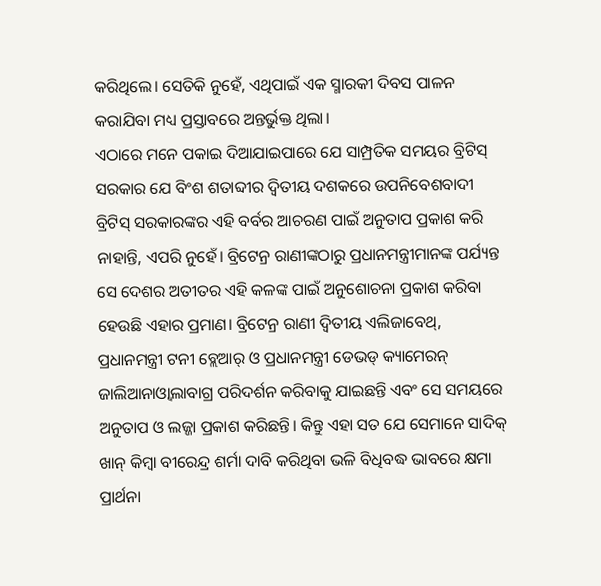କରିଥିଲେ। ସେତିକି ନୁହେଁ, ଏଥିପାଇଁ ଏକ ସ୍ମାରକୀ ଦିବସ ପାଳନ କରାଯିବା ମଧ୍ୟ ପ୍ରସ୍ତାବରେ ଅନ୍ତର୍ଭୁକ୍ତ ଥିଲା।
ଏଠାରେ ମନେ ପକାଇ ଦିଆଯାଇପାରେ ଯେ ସାମ୍ପ୍ରତିକ ସମୟର ବ୍ରିଟିସ୍ ସରକାର ଯେ ବିଂଶ ଶତାବ୍ଦୀର ଦ୍ୱିତୀୟ ଦଶକରେ ଉପନିବେଶବାଦୀ ବ୍ରିଟିସ୍ ସରକାରଙ୍କର ଏହି ବର୍ବର ଆଚରଣ ପାଇଁ ଅନୁତାପ ପ୍ରକାଶ କରି ନାହାନ୍ତି, ଏପରି ନୁହେଁ। ବ୍ରିଟେନ୍ର ରାଣୀଙ୍କଠାରୁ ପ୍ରଧାନମନ୍ତ୍ରୀମାନଙ୍କ ପର୍ଯ୍ୟନ୍ତ ସେ ଦେଶର ଅତୀତର ଏହି କଳଙ୍କ ପାଇଁ ଅନୁଶୋଚନା ପ୍ରକାଶ କରିବା ହେଉଛି ଏହାର ପ୍ରମାଣ। ବ୍ରିଟେନ୍ର ରାଣୀ ଦ୍ୱିତୀୟ ଏଲିଜାବେଥ୍, ପ୍ରଧାନମନ୍ତ୍ରୀ ଟନୀ ବ୍ଲେଆର୍ ଓ ପ୍ରଧାନମନ୍ତ୍ରୀ ଡେଭଡ୍ କ୍ୟାମେରନ୍ ଜାଲିଆନାଓ୍ଵାଲାବାଗ୍ର ପରିଦର୍ଶନ କରିବାକୁ ଯାଇଛନ୍ତି ଏବଂ ସେ ସମୟରେ ଅନୁତାପ ଓ ଲଜ୍ଜା ପ୍ରକାଶ କରିଛନ୍ତି। କିନ୍ତୁ ଏହା ସତ ଯେ ସେମାନେ ସାଦିକ୍ ଖାନ୍ କିମ୍ବା ବୀରେନ୍ଦ୍ର ଶର୍ମା ଦାବି କରିଥିବା ଭଳି ବିଧିବଦ୍ଧ ଭାବରେ କ୍ଷମା ପ୍ରାର୍ଥନା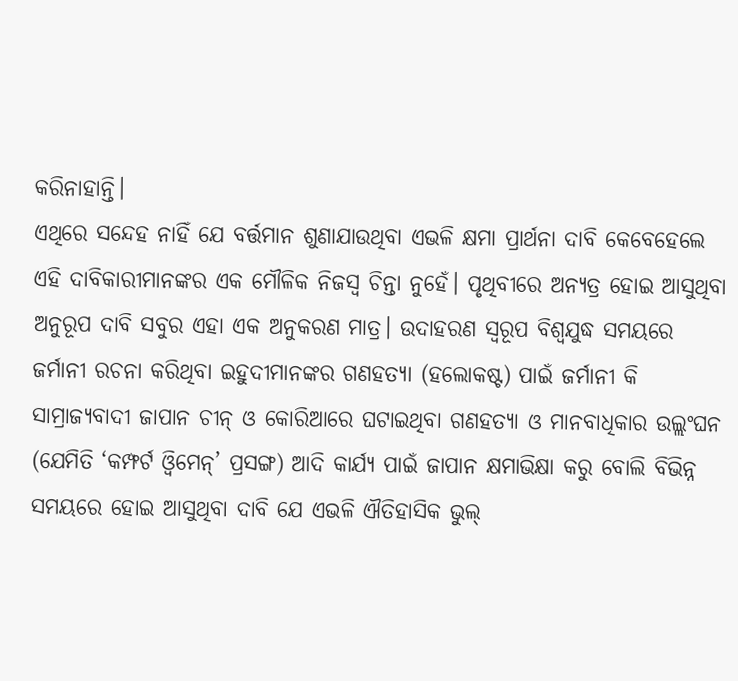କରିନାହାନ୍ତି।
ଏଥିରେ ସନ୍ଦେହ ନାହିଁ ଯେ ବର୍ତ୍ତମାନ ଶୁଣାଯାଉଥିବା ଏଭଳି କ୍ଷମା ପ୍ରାର୍ଥନା ଦାବି କେବେହେଲେ ଏହି ଦାବିକାରୀମାନଙ୍କର ଏକ ମୌଳିକ ନିଜସ୍ୱ ଚିନ୍ତା ନୁହେଁ। ପୃଥିବୀରେ ଅନ୍ୟତ୍ର ହୋଇ ଆସୁଥିବା ଅନୁରୂପ ଦାବି ସବୁର ଏହା ଏକ ଅନୁକରଣ ମାତ୍ର। ଉଦାହରଣ ସ୍ୱରୂପ ବିଶ୍ୱଯୁଦ୍ଧ ସମୟରେ ଜର୍ମାନୀ ରଚନା କରିଥିବା ଇହୁଦୀମାନଙ୍କର ଗଣହତ୍ୟା (ହଲୋକଷ୍ଟ) ପାଇଁ ଜର୍ମାନୀ କି ସାମ୍ରାଜ୍ୟବାଦୀ ଜାପାନ ଚୀନ୍ ଓ କୋରିଆରେ ଘଟାଇଥିବା ଗଣହତ୍ୟା ଓ ମାନବାଧିକାର ଉଲ୍ଲଂଘନ (ଯେମିତି ‘କମ୍ଫର୍ଟ ଓ୍ଵିମେନ୍’ ପ୍ରସଙ୍ଗ) ଆଦି କାର୍ଯ୍ୟ ପାଇଁ ଜାପାନ କ୍ଷମାଭିକ୍ଷା କରୁ ବୋଲି ବିଭିନ୍ନ ସମୟରେ ହୋଇ ଆସୁଥିବା ଦାବି ଯେ ଏଭଳି ଐତିହାସିକ ଭୁଲ୍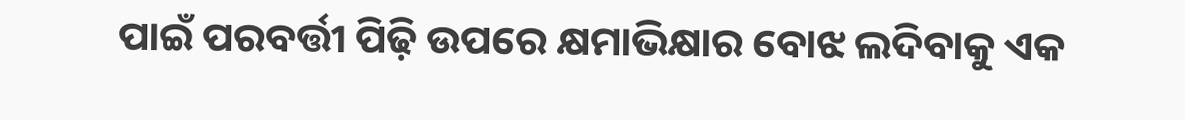ପାଇଁ ପରବର୍ତ୍ତୀ ପିଢ଼ି ଉପରେ କ୍ଷମାଭିକ୍ଷାର ବୋଝ ଲଦିବାକୁ ଏକ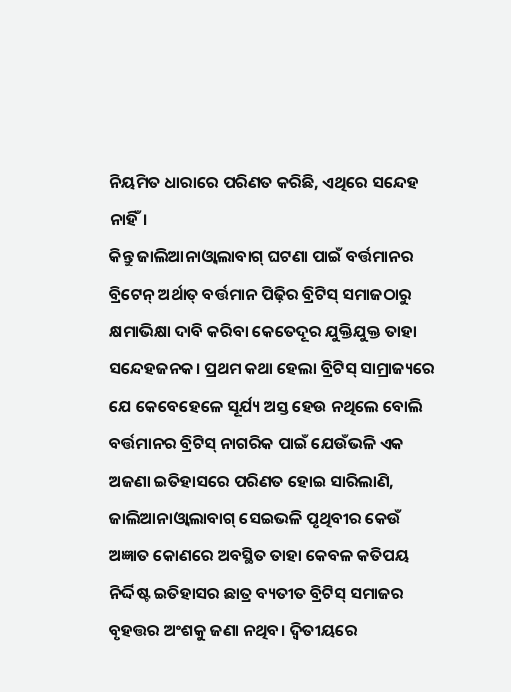ନିୟମିତ ଧାରାରେ ପରିଣତ କରିଛି, ଏଥିରେ ସନ୍ଦେହ ନାହିଁ।
କିନ୍ତୁ ଜାଲିଆନାଓ୍ଵାଲାବାଗ୍ ଘଟଣା ପାଇଁ ବର୍ତ୍ତମାନର ବ୍ରିଟେନ୍ ଅର୍ଥାତ୍ ବର୍ତ୍ତମାନ ପିଢ଼ିର ବ୍ରିଟିସ୍ ସମାଜଠାରୁ କ୍ଷମାଭିକ୍ଷା ଦାବି କରିବା କେତେଦୂର ଯୁକ୍ତିଯୁକ୍ତ ତାହା ସନ୍ଦେହଜନକ। ପ୍ରଥମ କଥା ହେଲା ବ୍ରିଟିସ୍ ସାମ୍ରାଜ୍ୟରେ ଯେ କେବେହେଳେ ସୂର୍ଯ୍ୟ ଅସ୍ତ ହେଉ ନଥିଲେ ବୋଲି ବର୍ତ୍ତମାନର ବ୍ରିଟିସ୍ ନାଗରିକ ପାଇଁ ଯେଉଁଭଳି ଏକ ଅଜଣା ଇତିହାସରେ ପରିଣତ ହୋଇ ସାରିଲାଣି, ଜାଲିଆନାଓ୍ଵାଲାବାଗ୍ ସେଇଭଳି ପୃଥିବୀର କେଉଁ ଅଜ୍ଞାତ କୋଣରେ ଅବସ୍ଥିତ ତାହା କେବଳ କତିପୟ ନିର୍ଦ୍ଦିଷ୍ଟ ଇତିହାସର ଛାତ୍ର ବ୍ୟତୀତ ବ୍ରିଟିସ୍ ସମାଜର ବୃହତ୍ତର ଅଂଶକୁ ଜଣା ନଥିବ। ଦ୍ୱିତୀୟରେ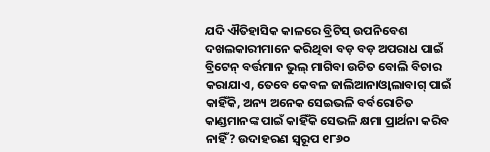ଯଦି ଐତିହାସିକ କାଳରେ ବ୍ରିଟିସ୍ ଉପନିବେଶ ଦଖଲକାରୀମାନେ କରିଥିବା ବଡ଼ ବଡ଼ ଅପରାଧ ପାଇଁ ବ୍ରିଟେନ୍ ବର୍ତ୍ତମାନ ଭୁଲ୍ ମାଗିବା ଉଚିତ ବୋଲି ବିଚାର କରାଯାଏ, ତେବେ କେବଳ ଜାଲିଆନାଓ୍ଵାଲାବାଗ୍ ପାଇଁ କାହିଁକି, ଅନ୍ୟ ଅନେକ ସେଇଭଳି ବର୍ବରୋଚିତ କାଣ୍ଡମାନଙ୍କ ପାଇଁ କାହିଁକି ସେଭଳି କ୍ଷମା ପ୍ରାର୍ଥନା କରିବ ନାହିଁ? ଉଦାହରଣ ସ୍ୱରୂପ ୧୮୬୦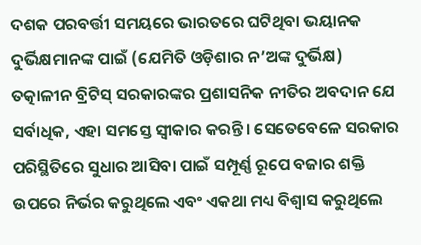ଦଶକ ପରବର୍ତ୍ତୀ ସମୟରେ ଭାରତରେ ଘଟିଥିବା ଭୟାନକ ଦୁର୍ଭିକ୍ଷମାନଙ୍କ ପାଇଁ (ଯେମିତି ଓଡ଼ିଶାର ନ’ଅଙ୍କ ଦୁର୍ଭିକ୍ଷ) ତତ୍କାଳୀନ ବ୍ରିଟିସ୍ ସରକାରଙ୍କର ପ୍ରଶାସନିକ ନୀତିର ଅବଦାନ ଯେ ସର୍ବାଧିକ, ଏହା ସମସ୍ତେ ସ୍ୱୀକାର କରନ୍ତି। ସେତେବେଳେ ସରକାର ପରିସ୍ଥିତିରେ ସୁଧାର ଆସିବା ପାଇଁ ସମ୍ପୂର୍ଣ୍ଣ ରୂପେ ବଜାର ଶକ୍ତି ଉପରେ ନିର୍ଭର କରୁଥିଲେ ଏବଂ ଏକଥା ମଧ୍ୟ ବିଶ୍ୱାସ କରୁଥିଲେ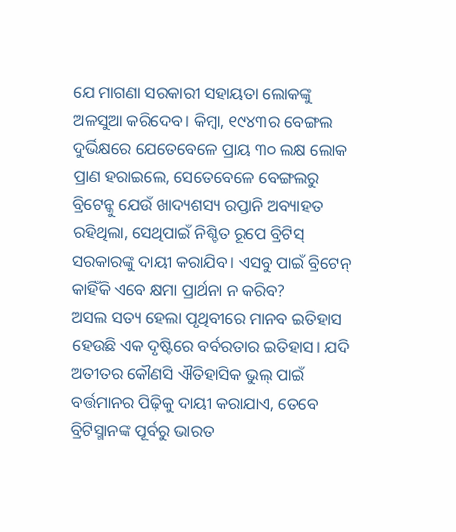ଯେ ମାଗଣା ସରକାରୀ ସହାୟତା ଲୋକଙ୍କୁ ଅଳସୁଆ କରିଦେବ। କିମ୍ବା, ୧୯୪୩ର ବେଙ୍ଗଲ ଦୁର୍ଭିକ୍ଷରେ ଯେତେବେଳେ ପ୍ରାୟ ୩୦ ଲକ୍ଷ ଲୋକ ପ୍ରାଣ ହରାଇଲେ, ସେତେବେଳେ ବେଙ୍ଗଲରୁ ବ୍ରିଟେନ୍କୁ ଯେଉଁ ଖାଦ୍ୟଶସ୍ୟ ରପ୍ତାନି ଅବ୍ୟାହତ ରହିଥିଲା, ସେଥିପାଇଁ ନିଶ୍ଚିତ ରୂପେ ବ୍ରିଟିସ୍ ସରକାରଙ୍କୁ ଦାୟୀ କରାଯିବ। ଏସବୁ ପାଇଁ ବ୍ରିଟେନ୍ କାହିଁକି ଏବେ କ୍ଷମା ପ୍ରାର୍ଥନା ନ କରିବ?
ଅସଲ ସତ୍ୟ ହେଲା ପୃଥିବୀରେ ମାନବ ଇତିହାସ ହେଉଛି ଏକ ଦୃଷ୍ଟିରେ ବର୍ବରତାର ଇତିହାସ। ଯଦି ଅତୀତର କୌଣସି ଐତିହାସିକ ଭୁଲ୍ ପାଇଁ ବର୍ତ୍ତମାନର ପିଢ଼ିକୁ ଦାୟୀ କରାଯାଏ, ତେବେ ବ୍ରିଟିସ୍ମାନଙ୍କ ପୂର୍ବରୁ ଭାରତ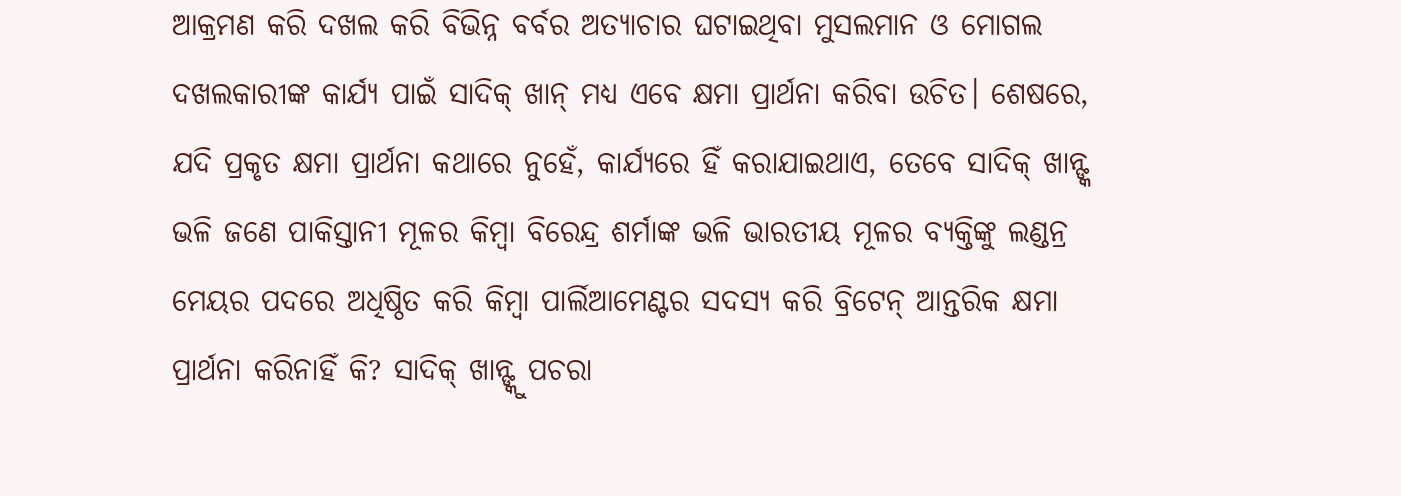ଆକ୍ରମଣ କରି ଦଖଲ କରି ବିଭିନ୍ନ ବର୍ବର ଅତ୍ୟାଚାର ଘଟାଇଥିବା ମୁସଲମାନ ଓ ମୋଗଲ ଦଖଲକାରୀଙ୍କ କାର୍ଯ୍ୟ ପାଇଁ ସାଦିକ୍ ଖାନ୍ ମଧ୍ୟ ଏବେ କ୍ଷମା ପ୍ରାର୍ଥନା କରିବା ଉଚିତ। ଶେଷରେ, ଯଦି ପ୍ରକୃତ କ୍ଷମା ପ୍ରାର୍ଥନା କଥାରେ ନୁହେଁ, କାର୍ଯ୍ୟରେ ହିଁ କରାଯାଇଥାଏ, ତେବେ ସାଦିକ୍ ଖାନ୍ଙ୍କ ଭଳି ଜଣେ ପାକିସ୍ତାନୀ ମୂଳର କିମ୍ବା ବିରେନ୍ଦ୍ର ଶର୍ମାଙ୍କ ଭଳି ଭାରତୀୟ ମୂଳର ବ୍ୟକ୍ତିଙ୍କୁ ଲଣ୍ଡନ୍ର ମେୟର ପଦରେ ଅଧିଷ୍ଠିତ କରି କିମ୍ବା ପାର୍ଲିଆମେଣ୍ଟର ସଦସ୍ୟ କରି ବ୍ରିଟେନ୍ ଆନ୍ତରିକ କ୍ଷମା ପ୍ରାର୍ଥନା କରିନାହିଁ କି? ସାଦିକ୍ ଖାନ୍ଙ୍କୁ ପଚରା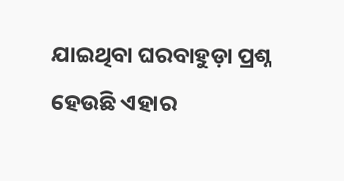ଯାଇଥିବା ଘରବାହୁଡ଼ା ପ୍ରଶ୍ନ ହେଉଛି ଏହାର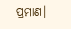ପ୍ରମାଣ।